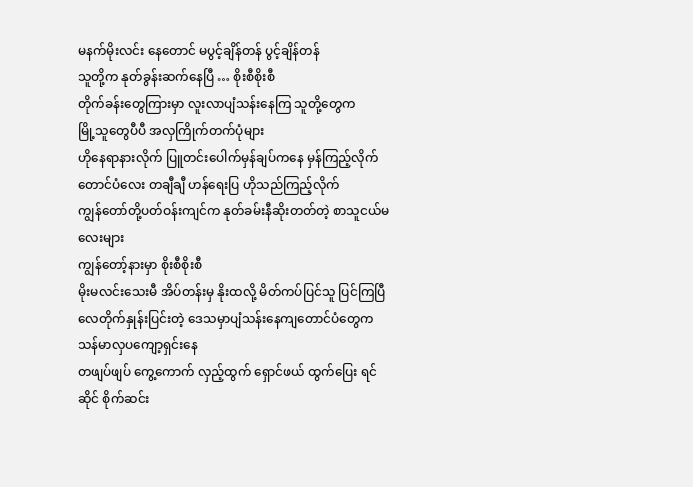မနက်မိုးလင်း နေတောင် မပွင့်ချိန်တန် ပွင့်ချိန်တန်
သူတို့က နုတ်ခွန်းဆက်နေပြီ … စိုးစီစိုးစီ
တိုက်ခန်းတွေကြားမှာ လူးလာပျံသန်းနေကြ သူတို့တွေက
မြို့သူတွေပီပီ အလှကြိုက်တက်ပုံများ
ဟိုနေရာနားလိုက် ပြူတင်းပေါက်မှန်ချပ်ကနေ မှန်ကြည့်လိုက်
တောင်ပံလေး တချီချီ ဟန်ရေးပြ ဟိုသည်ကြည့်လိုက်
ကျွန်တော်တို့ပတ်ဝန်းကျင်က နုတ်ခမ်းနီဆိုးတတ်တဲ့ စာသူငယ်မလေးများ
ကျွန်တော့်နားမှာ စိုးစီစိုးစီ
မိုးမလင်းသေးမီ အိပ်တန်းမှ နိုးထလို့ မိတ်ကပ်ပြင်သူ ပြင်ကြပြီ
လေတိုက်နှုန်းပြင်းတဲ့ ဒေသမှာပျံသန်းနေကျတောင်ပံတွေက သန်မာလှပကျော့ရှင်းနေ
တဖျပ်ဖျပ် ကွေ့ကောက် လှည့်ထွက် ရှောင်ဖယ် ထွက်ပြေး ရင်ဆိုင် စိုက်ဆင်း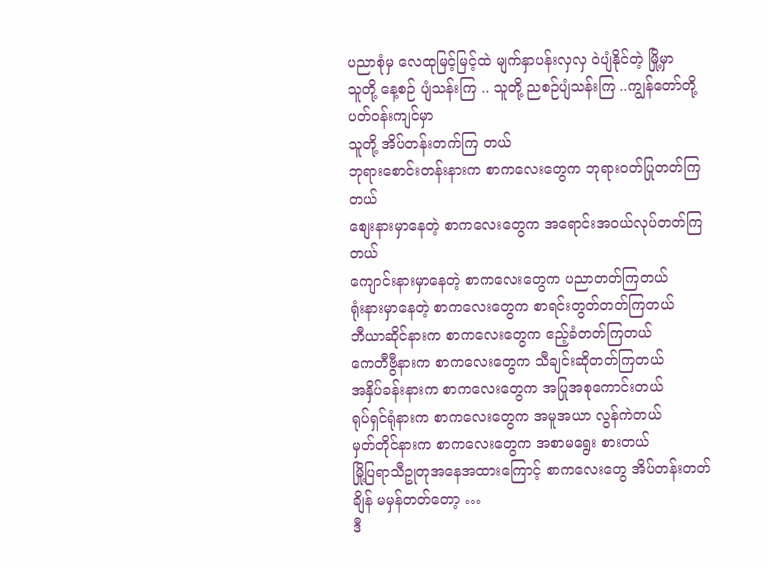ပညာစုံမှ လေထုမြင့်မြင့်ထဲ မျက်နှာပန်းလှလှ ၀ဲပျံနိုင်တဲ့ မြို့မှာ
သူတို့ နေ့စဉ် ပျံသန်းကြ .. သူတို့ ညစဉ်ပျံသန်းကြ ..ကျွန်တော်တို့ပတ်ဝန်းကျင်မှာ
သူတို့ အိပ်တန်းတက်ကြ တယ်
ဘုရားစောင်းတန်းနားက စာကလေးတွေက ဘုရားဝတ်ပြုတတ်ကြတယ်
စျေးနားမှာနေတဲ့ စာကလေးတွေက အရောင်းအဝယ်လုပ်တတ်ကြတယ်
ကျောင်းနားမှာနေတဲ့ စာကလေးတွေက ပညာတတ်ကြတယ်
ရုံးနားမှာနေတဲ့ စာကလေးတွေက စာရင်းတွတ်တတ်ကြတယ်
ဘီယာဆိုင်နားက စာကလေးတွေက ဧည့်ခံတတ်ကြတယ်
ကေတီဗွီနားက စာကလေးတွေက သီချင်းဆိုတတ်ကြတယ်
အနှိပ်ခန်းနားက စာကလေးတွေက အပြုအစုကောင်းတယ်
ရုပ်ရှင်ရုံနားက စာကလေးတွေက အမူအယာ လွန်ကဲတယ်
မှတ်တိုင်နားက စာကလေးတွေက အစာမရွေး စားတယ်
မြို့ပြရာသီဥုတုအနေအထားကြောင့် စာကလေးတွေ အိပ်တန်းတတ်ချိန် မမှန်တတ်တော့ …
ဒီ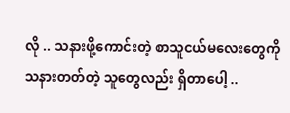လို .. သနားဖို့ကောင်းတဲ့ စာသူငယ်မလေးတွေကို
သနားတတ်တဲ့ သူတွေလည်း ရှိတာပေါ့ ..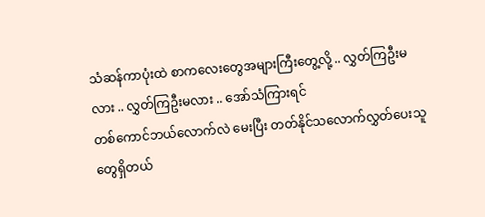သံဆန်ကာပုံးထဲ စာကလေးတွေအများကြီးတွေ့လို့ .. လွှတ်ကြဦးမလား .. လွှတ်ကြဦးမလား .. အော်သံကြားရင်
တစ်ကောင်ဘယ်လောက်လဲ မေးပြီး တတ်နိုင်သလောက်လွှတ်ပေးသူတွေရှိတယ်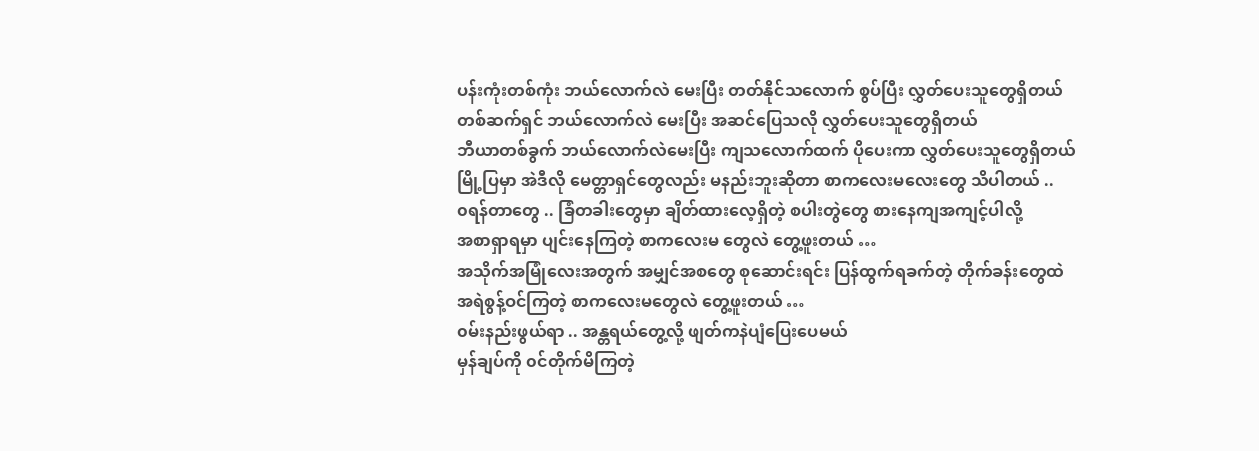ပန်းကုံးတစ်ကုံး ဘယ်လောက်လဲ မေးပြီး တတ်နိုင်သလောက် စွပ်ပြီး လွှတ်ပေးသူတွေရှိတယ်
တစ်ဆက်ရှင် ဘယ်လောက်လဲ မေးပြီး အဆင်ပြေသလို လွှတ်ပေးသူတွေရှိတယ်
ဘီယာတစ်ခွက် ဘယ်လောက်လဲမေးပြီး ကျသလောက်ထက် ပိုပေးကာ လွှတ်ပေးသူတွေရှိတယ်
မြို့ပြမှာ အဲဒီလို မေတ္တာရှင်တွေလည်း မနည်းဘူးဆိုတာ စာကလေးမလေးတွေ သိပါတယ် ..
၀ရန်တာတွေ .. ခြံတခါးတွေမှာ ချိတ်ထားလေ့ရှိတဲ့ စပါးတွဲတွေ စားနေကျအကျင့်ပါလို့
အစာရှာရမှာ ပျင်းနေကြတဲ့ စာကလေးမ တွေလဲ တွေ့ဖူးတယ် …
အသိုက်အမြုံလေးအတွက် အမျှင်အစတွေ စုဆောင်းရင်း ပြန်ထွက်ရခက်တဲ့ တိုက်ခန်းတွေထဲ
အရဲစွန့်ဝင်ကြတဲ့ စာကလေးမတွေလဲ တွေ့ဖူးတယ် …
၀မ်းနည်းဖွယ်ရာ .. အန္တရယ်တွေ့လို့ ဖျတ်ကနဲပျံပြေးပေမယ်
မှန်ချပ်ကို ၀င်တိုက်မိကြတဲ့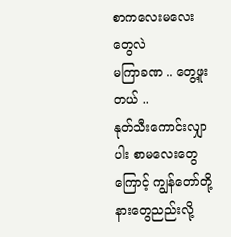စာကလေးမလေးတွေလဲ
မကြာခဏ .. တွေ့ဖူးတယ် ..
နုတ်သီးကောင်းလျှာပါး စာမလေးတွေကြောင့် ကျွန်တော်တို့နားတွေညည်းလို့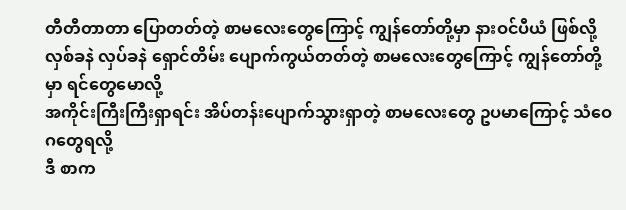တီတီတာတာ ပြောတတ်တဲ့ စာမလေးတွေကြောင့် ကျွန်တော်တို့မှာ နားဝင်ပီယံ ဖြစ်လို့
လှစ်ခနဲ လှပ်ခနဲ ရှောင်တိမ်း ပျောက်ကွယ်တတ်တဲ့ စာမလေးတွေကြောင့် ကျွန်တော်တို့မှာ ရင်တွေမောလို့
အကိုင်းကြီးကြီးရှာရင်း အိပ်တန်းပျောက်သွားရှာတဲ့ စာမလေးတွေ ဥပမာကြောင့် သံဝေဂတွေရလို့
ဒီ စာက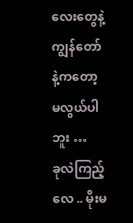လေးတွေနဲ့ ကျွန်တော်နဲ့ကတော့ မလွယ်ပါဘူး …
ခုလဲကြည့်လေ .. မိုးမ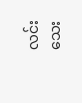လင်းသေး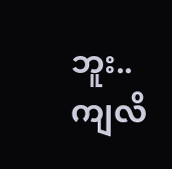ဘူး.. ကျလိ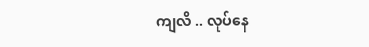ကျလိ .. လုပ်နေ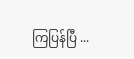ကြပြန်ပြီ ...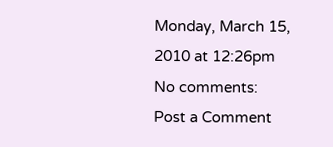Monday, March 15, 2010 at 12:26pm
No comments:
Post a Comment